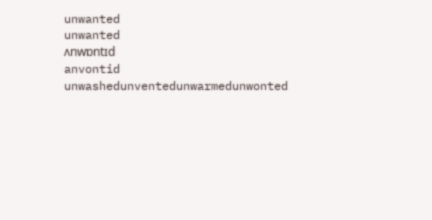unwanted
unwanted
ʌnwɒntɪd
anvontid
unwashedunventedunwarmedunwonted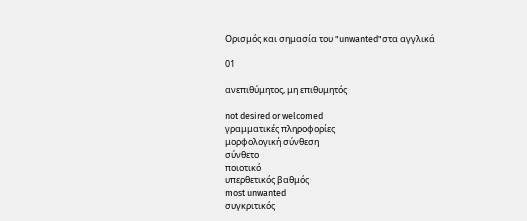Ορισμός και σημασία του "unwanted"στα αγγλικά

01

ανεπιθύμητος, μη επιθυμητός

not desired or welcomed
γραμματικές πληροφορίες
μορφολογική σύνθεση
σύνθετο
ποιοτικό
υπερθετικός βαθμός
most unwanted
συγκριτικός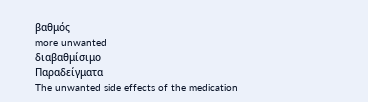βαθμός
more unwanted
διαβαθμίσιμο
Παραδείγματα
The unwanted side effects of the medication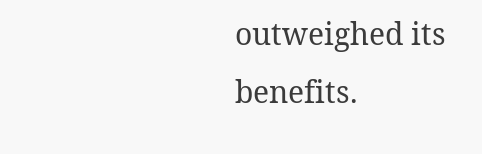outweighed its benefits.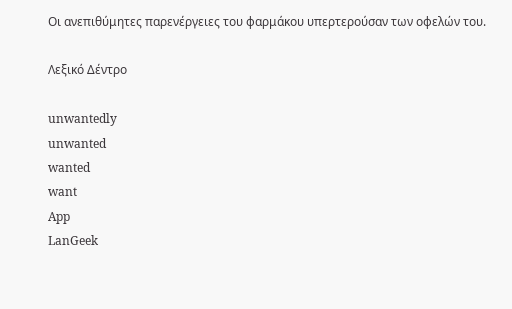Οι ανεπιθύμητες παρενέργειες του φαρμάκου υπερτερούσαν των οφελών του.

Λεξικό Δέντρο

unwantedly
unwanted
wanted
want
App
LanGeek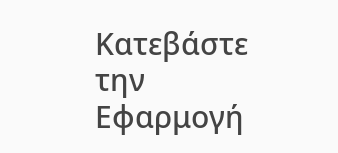Κατεβάστε την Εφαρμογή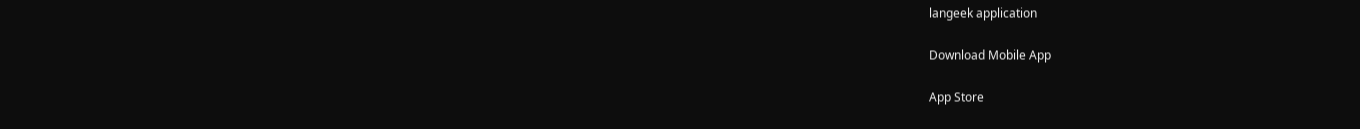langeek application

Download Mobile App

App Store